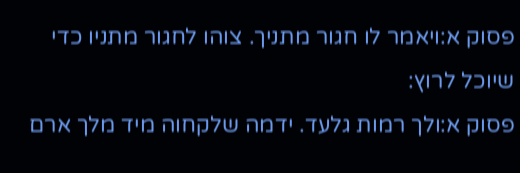פסוק א:ויאמר לו חגור מתניך. צוהו לחגור מתניו כדי שיוכל לרוץ:
פסוק א:ולך רמות גלעד. ידמה שלקחוה מיד מלך ארם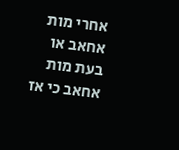אחרי מות אחאב או בעת מות אחאב כי אז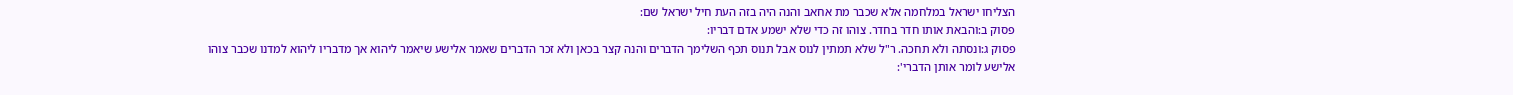הצליחו ישראל במלחמה אלא שכבר מת אחאב והנה היה בזה העת חיל ישראל שם:
פסוק ב:והבאת אותו חדר בחדר. צוהו זה כדי שלא ישמע אדם דבריו:
פסוק ג:ונסתה ולא תחכה. ר"ל שלא תמתין לנוס אבל תנוס תכף השלימך הדברים והנה קצר בכאן ולא זכר הדברים שאמר אלישע שיאמר ליהוא אך מדבריו ליהוא למדנו שכבר צוהו אלישע לומר אותן הדברי':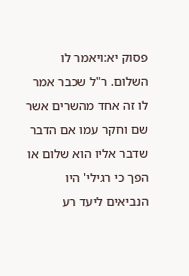פסוק יא:ויאמר לו השלום. ר"ל שכבר אמר לו זה אחד מהשרים אשר שם וחקר עמו אם הדבר שדבר אליו הוא שלום או הפך כי רגילי' היו הנביאים ליעד רע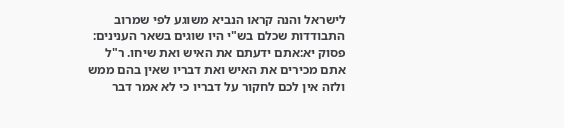לישראל והנה קראו הנביא משוגע לפי שמרוב התבודדות שכלם בש"י היו שוגים בשאר הענינים:
פסוק יא:אתם ידעתם את האיש ואת שיחו. ר"ל אתם מכירים את האיש ואת דבריו שאין בהם ממש ולזה אין לכם לחקור על דבריו כי לא אמר דבר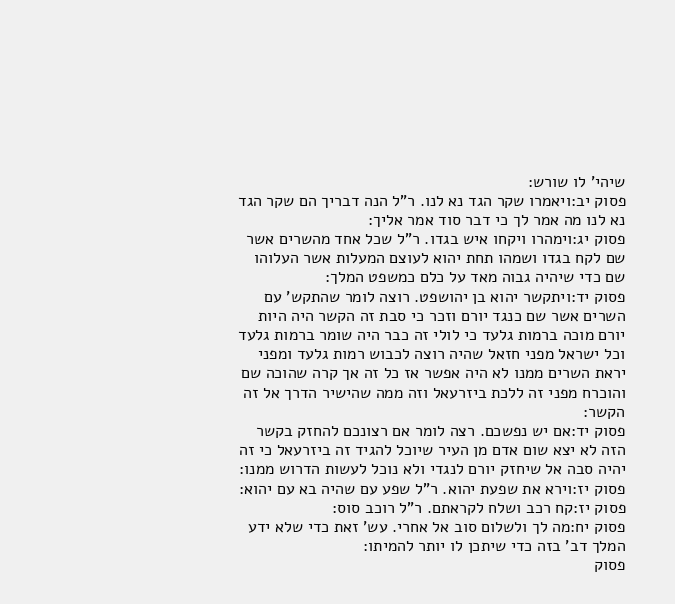שיהי' לו שורש:
פסוק יב:ויאמרו שקר הגד נא לנו. ר"ל הנה דבריך הם שקר הגד נא לנו מה אמר לך כי דבר סוד אמר אליך:
פסוק יג:וימהרו ויקחו איש בגדו. ר"ל שכל אחד מהשרים אשר שם לקח בגדו ושמהו תחת יהוא לעוצם המעלות אשר העלוהו שם כדי שיהיה גבוה מאד על כלם כמשפט המלך:
פסוק יד:ויתקשר יהוא בן יהושפט. רוצה לומר שהתקש' עם השרים אשר שם כנגד יורם וזכר כי סבת זה הקשר היה היות יורם מוכה ברמות גלעד כי לולי זה כבר היה שומר ברמות גלעד וכל ישראל מפני חזאל שהיה רוצה לכבוש רמות גלעד ומפני יראת השרים ממנו לא היה אפשר אז כל זה אך קרה שהוכה שם והוכרח מפני זה ללכת ביזרעאל וזה ממה שהישיר הדרך אל זה הקשר:
פסוק יד:אם יש נפשכם. רצה לומר אם רצונכם להחזק בקשר הזה לא יצא שום אדם מן העיר שיוכל להגיד זה ביזרעאל כי זה יהיה סבה אל שיחזק יורם לנגדי ולא נוכל לעשות הדרוש ממנו:
פסוק יז:וירא את שפעת יהוא. ר"ל שפע עם שהיה בא עם יהוא:
פסוק יז:קח רכב ושלח לקראתם. ר"ל רוכב סוס:
פסוק יח:מה לך ולשלום סוב אל אחרי. עש' זאת כדי שלא ידע המלך דב' בזה כדי שיתכן לו יותר להמיתו:
פסוק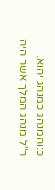כ:והמנהג כמנהג יהוא. ר"ל מנהג המלך אשר היה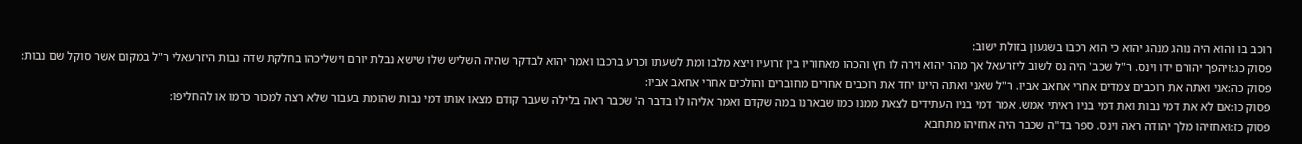רוכב בו והוא היה נוהג מנהג יהוא כי הוא רכבו בשגעון בזולת ישוב:
פסוק כג:ויהפך יהורם ידו וינס. ר"ל שכב' היה נס לשוב ליזרעאל אך מהר יהוא וירה לו חץ והכהו מאחוריו בין זרועיו ויצא מלבו ומת לשעתו וכרע ברכבו ואמר יהוא לבדקר שהיה השליש שלו שישא נבלת יורם וישליכהו בחלקת שדה נבות היזרעאלי ר"ל במקום אשר סוקל שם נבות:
פסוק כה:אני ואתה את רוכבים צמדים אחרי אחאב אביו. ר"ל שאני ואתה היינו יחד את רוכבים אחרים מחוברים והולכים אחרי אחאב אביו:
פסוק כו:אם לא את דמי נבות ואת דמי בניו ראיתי אמש. אמר דמי בניו העתידים לצאת ממנו כמו שבארנו במה שקדם ואמר אליהו לו בדבר ה' שכבר ראה בלילה שעבר קודם מצאו אותו דמי נבות שהומת בעבור שלא רצה למכור כרמו או להחליפו:
פסוק כז:ואחזיהו מלך יהודה ראה וינס. ספר בד"ה שכבר היה אחזיהו מתחבא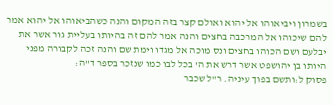בשמרון ויביאוהו אל יהוא ואולם קצר בזה המקום והנה כשהביאוהו אל יהוא אמר להם שיכוהו אל המרכבה בחצים והנה אמר להם זה בהיותו בעליית גור אשר את יבלעם ושם הכוהו בחצים ונס מוכה אל מגדו וימת שם והנה זכה לקבורה מפני היותו בן יהושפט אשר דרש את ה' בכל לבו כמו שנזכר בספר ד"ה:
פסוק ל:ותשם בפוך עיניה. ר"ל שכבר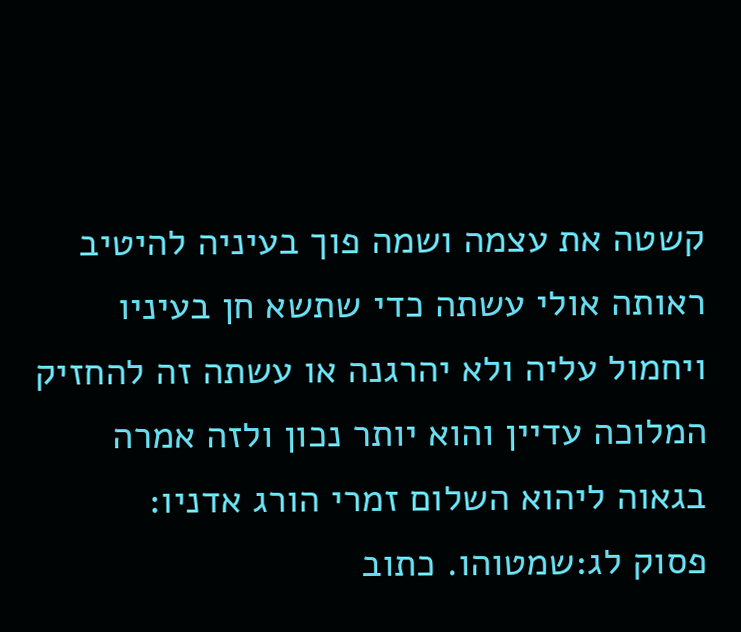קשטה את עצמה ושמה פוך בעיניה להיטיב ראותה אולי עשתה כדי שתשא חן בעיניו ויחמול עליה ולא יהרגנה או עשתה זה להחזיק המלוכה עדיין והוא יותר נכון ולזה אמרה בגאוה ליהוא השלום זמרי הורג אדניו:
פסוק לג:שמטוהו. כתוב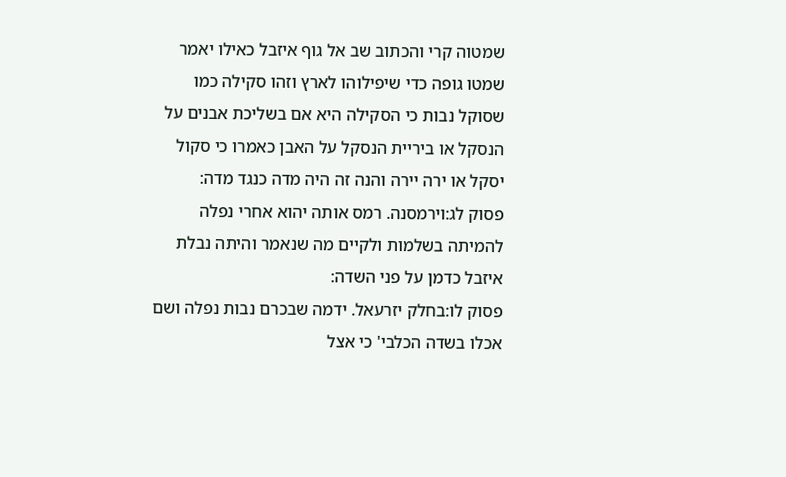שמטוה קרי והכתוב שב אל גוף איזבל כאילו יאמר שמטו גופה כדי שיפילוהו לארץ וזהו סקילה כמו שסוקל נבות כי הסקילה היא אם בשליכת אבנים על הנסקל או ביריית הנסקל על האבן כאמרו כי סקול יסקל או ירה יירה והנה זה היה מדה כנגד מדה:
פסוק לג:וירמסנה. רמס אותה יהוא אחרי נפלה להמיתה בשלמות ולקיים מה שנאמר והיתה נבלת איזבל כדמן על פני השדה:
פסוק לו:בחלק יזרעאל. ידמה שבכרם נבות נפלה ושם אכלו בשדה הכלבי' כי אצל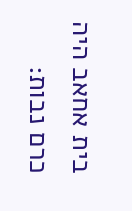בית אחאב היה כרם נבות: